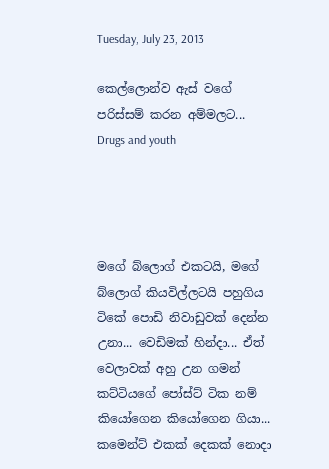Tuesday, July 23, 2013

කෙල්ලොන්ව ඇස් වගේ පරිස්සම් කරන අම්මලට... Drugs and youth




මගේ බ්ලොග් එකටයි, මගේ බ්ලොග් කියවිල්ලටයි පහුගිය ටිකේ පොඩි නිවාඩුවක් දෙන්න උනා... වෙඩිමක් හින්දා... ඒත් වෙලාවක් අහු උන ගමන් කට්ටියගේ පෝස්ට් ටික නම් කියෝගෙන කියෝගෙන ගියා... කමෙන්ට් එකක් දෙකක් නොදා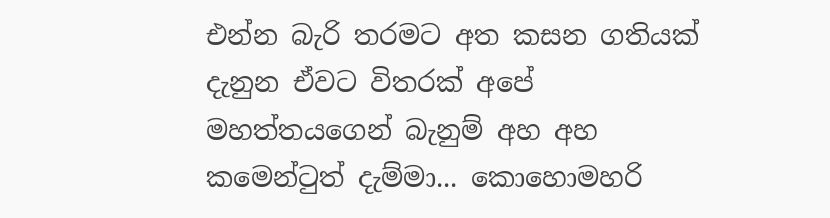එන්න බැරි තරමට අත කසන ගතියක් දැනුන ඒවට විතරක් අපේ මහත්තයගෙන් බැනුම් අහ අහ කමෙන්ටුත් දැම්මා... කොහොමහරි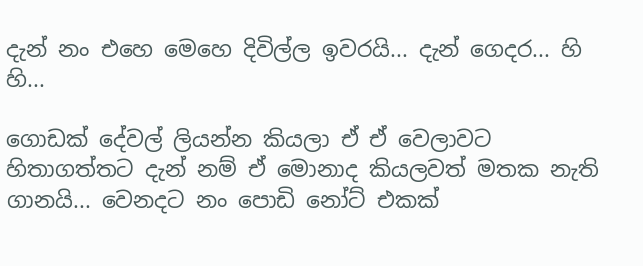දැන් නං එහෙ මෙහෙ දිවිල්ල ඉවරයි... දැන් ගෙදර... හි හි...

ගොඩක් දේවල් ලියන්න කියලා ඒ ඒ වෙලාවට හිතාගත්තට දැන් නම් ඒ මොනාද කියලවත් මතක නැති ගානයි... වෙනදට නං පොඩි නෝට් එකක්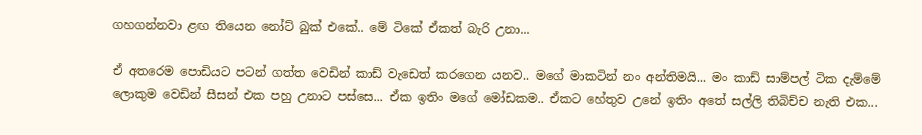ගහගන්නවා ළඟ තියෙන නෝට් බුක් එකේ.. මේ ටිකේ ඒකත් බැරි උනා...

ඒ අතරෙම පොඩියට පටන් ගත්ත වෙඩින් කාඩ් වැඩෙත් කරගෙන යනව.. මගේ මාකටින් නං අන්තිමයි... මං කාඩ් සාම්පල් ටික දැම්මේ ලොකුම වෙඩින් සීසන් එක පහු උනාට පස්සෙ... ඒක ඉතිං මගේ මෝඩකම.. ඒකට හේතුව උනේ ඉතිං අතේ සල්ලි තිබිච්ච නැති එක...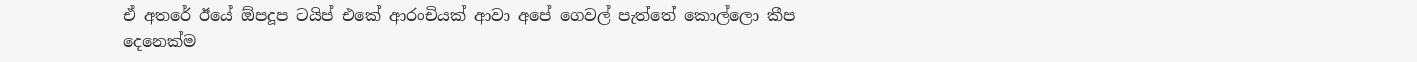ඒ අතරේ ඊයේ ඕපදූප ටයිප් එකේ ආරංචියක් ආවා අපේ ගෙවල් පැත්තේ කොල්ලො කීප දෙනෙක්ම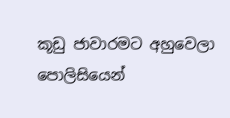කූඩු ජාවාරමට අහුවෙලා පොලිසියෙන්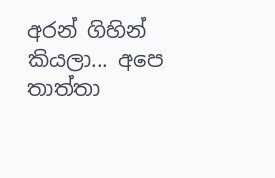අරන් ගිහින් කියලා... අපෙ තාත්තා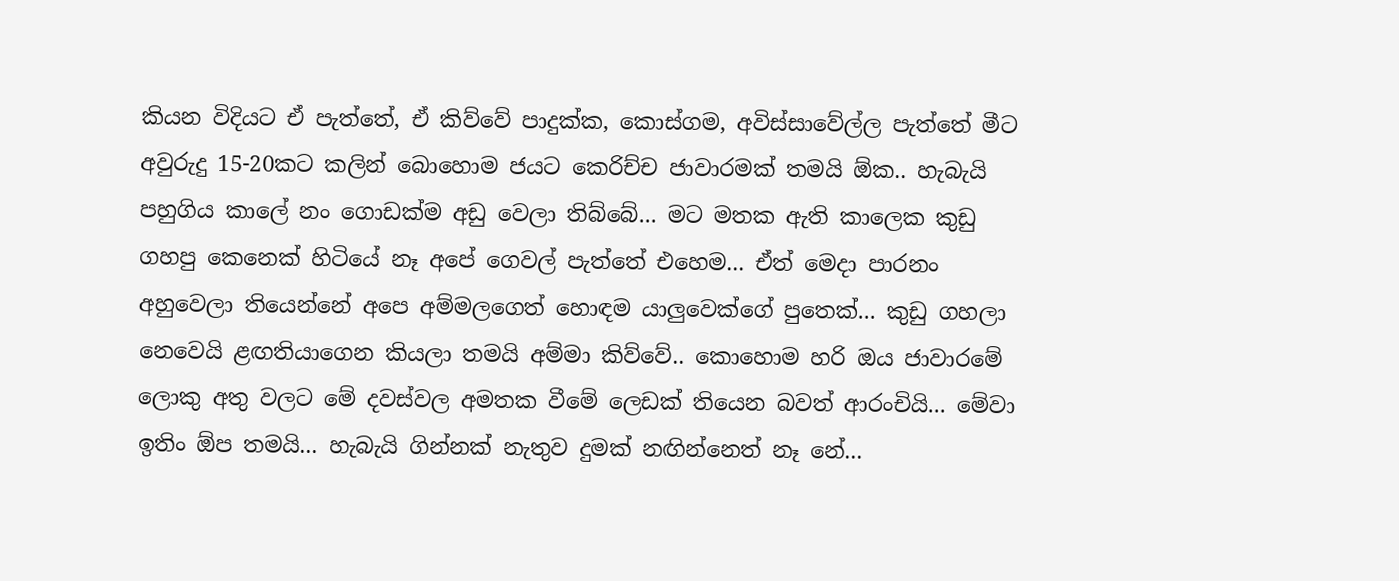කියන විදියට ඒ පැත්තේ, ඒ කිව්වේ පාදුක්ක, කොස්ගම, අවිස්සාවේල්ල පැත්තේ මීට අවුරුදු 15-20කට කලින් බොහොම ජයට කෙරිච්ච ජාවාරමක් තමයි ඕක.. හැබැයි පහුගිය කාලේ නං ගොඩක්ම අඩු වෙලා තිබ්බේ... මට මතක ඇති කාලෙක කුඩු ගහපු කෙනෙක් හිටියේ නෑ අපේ ගෙවල් පැත්තේ එහෙම... ඒත් මෙදා පාරනං අහුවෙලා තියෙන්නේ අපෙ අම්මලගෙත් හොඳම යාලුවෙක්ගේ පුතෙක්... කුඩු ගහලා නෙවෙයි ළඟතියාගෙන කියලා තමයි අම්මා කිව්වේ.. කොහොම හරි ඔය ජාවාරමේ ලොකු අතු වලට මේ දවස්වල අමතක වීමේ ලෙඩක් තියෙන බවත් ආරංචියි... මේවා ඉතිං ඕප තමයි... හැබැයි ගින්නක් නැතුව දුමක් නඟින්නෙත් නෑ නේ...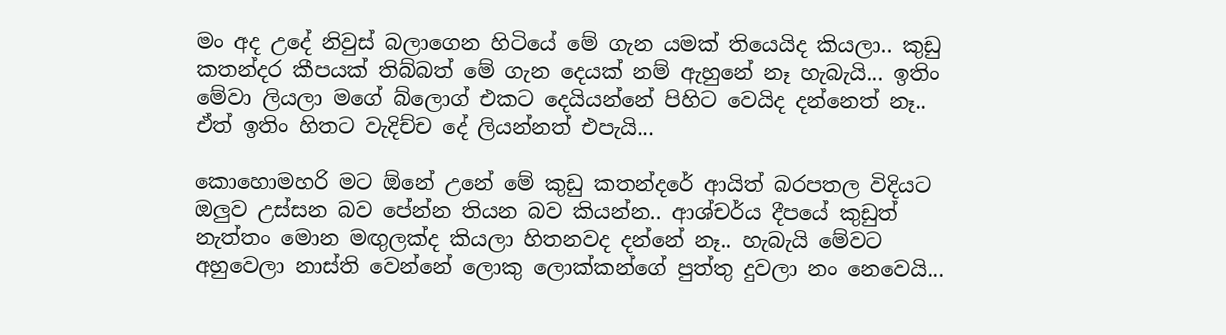මං අද උදේ නිවුස් බලාගෙන හිටියේ මේ ගැන යමක් තියෙයිද කියලා.. කුඩු කතන්දර කීපයක් තිබ්බත් මේ ගැන දෙයක් නම් ඇහුනේ නෑ හැබැයි... ඉතිං මේවා ලියලා මගේ බ්ලොග් එකට දෙයියන්නේ පිහිට වෙයිද දන්නෙත් නෑ.. ඒත් ඉතිං හිතට වැදිච්ච දේ ලියන්නත් එපැයි...

කොහොමහරි මට ඕනේ උනේ මේ කුඩු කතන්දරේ ආයිත් බරපතල විදියට ඔලුව උස්සන බව පේන්න තියන බව කියන්න.. ආශ්චර්ය දීපයේ කුඩුත් නැත්තං මොන මඟුලක්ද කියලා හිතනවද දන්නේ නෑ.. හැබැයි මේවට අහුවෙලා නාස්ති වෙන්නේ ලොකු ලොක්කන්ගේ පුත්තු දුවලා නං නෙවෙයි...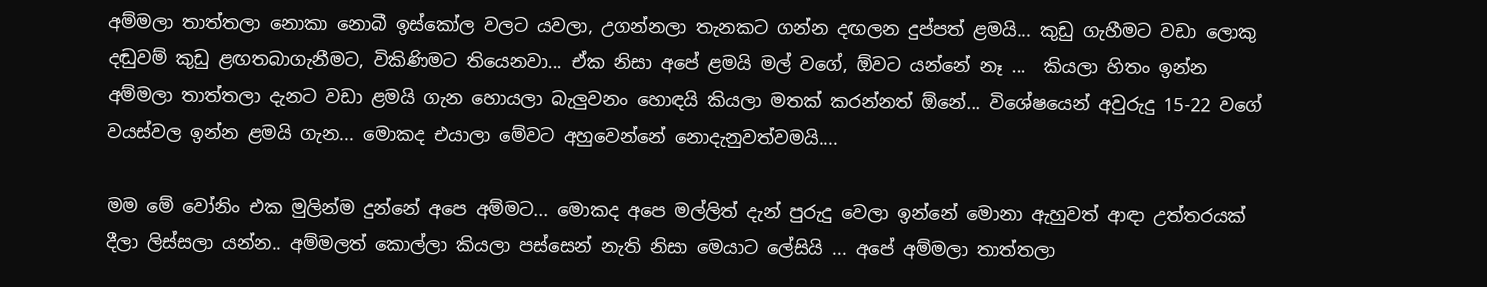අම්මලා තාත්තලා නොකා නොබී ඉස්කෝල වලට යවලා, උගන්නලා තැනකට ගන්න දඟලන දුප්පත් ළමයි... කුඩු ගැහීමට වඩා ලොකු දඬුවම් කුඩු ළඟතබාගැනීමට, විකිණිමට තියෙනවා... ඒක නිසා අපේ ළමයි මල් වගේ, ඕවට යන්නේ නෑ ...  කියලා හිතං ඉන්න අම්මලා තාත්තලා දැනට වඩා ළමයි ගැන හොයලා බැලුවනං හොඳයි කියලා මතක් කරන්නත් ඕනේ... විශේෂයෙන් අවුරුදු 15-22 වගේ වයස්වල ඉන්න ළමයි ගැන... මොකද එයාලා මේවට අහුවෙන්නේ නොදැනුවත්වමයි....

මම මේ වෝනිං එක මුලින්ම දුන්නේ අපෙ අම්මට... මොකද අපෙ මල්ලිත් දැන් පුරුදු වෙලා ඉන්නේ මොනා ඇහුවත් ආඳා උත්තරයක් දීලා ලිස්සලා යන්න.. අම්මලත් කොල්ලා කියලා පස්සෙන් නැති නිසා මෙයාට ලේසියි ... අපේ අම්මලා තාත්තලා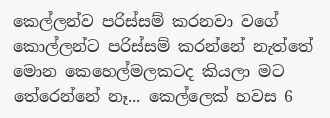කෙල්ලන්ව පරිස්සම් කරනවා වගේ කොල්ලන්ට පරිස්සම් කරන්නේ නැත්තේ මොන කෙහෙල්මලකටද කියලා මට තේරෙන්‌නේ නෑ... කෙල්ලෙක් හවස 6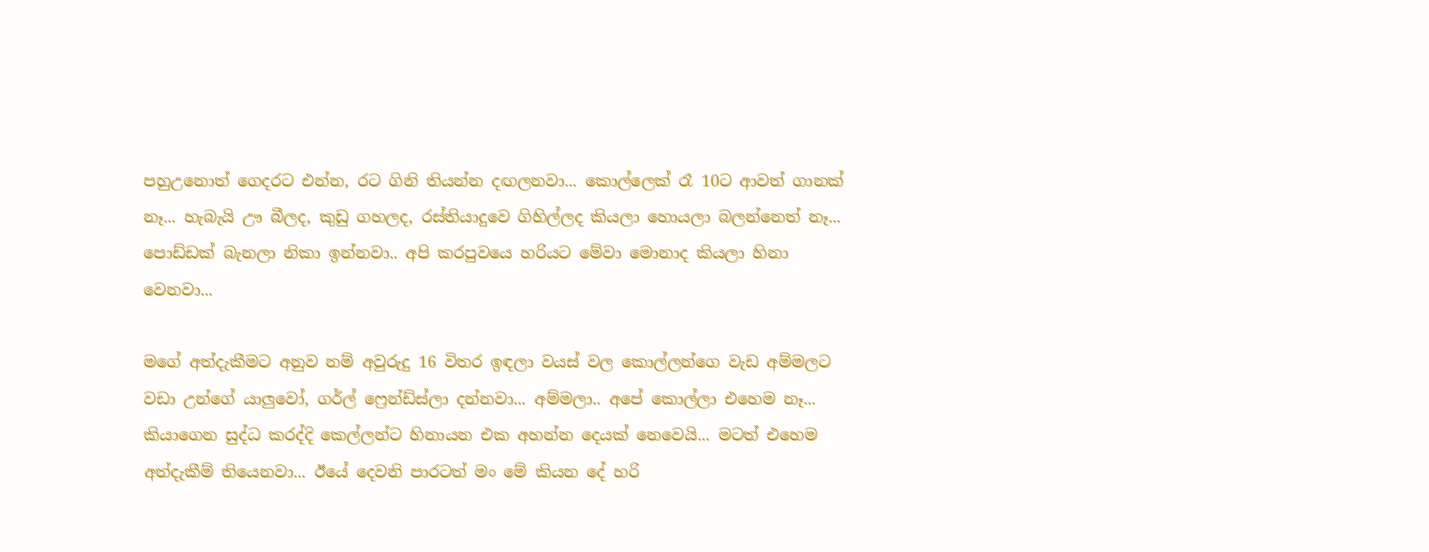පහුඋනොත් ගෙදරට එන්න, රට ගිනි තියන්න දඟලනවා... කොල්ලෙක් රෑ 10ට ආවත් ගානක් නෑ... හැබැයි ඌ බීලද, කුඩු ගහලද, රස්තියාදුවෙ ගිහිල්ලද කියලා හොයලා බලන්නෙත් නෑ... පොඩ්ඩක් බැනලා නිකා ඉන්නවා.. අපි කරපුවයෙ හරියට මේවා මොනාද කියලා හිනා වෙනවා...

මගේ අත්දැකීමට අනුව නම් අවුරුදු 16 විතර ඉඳලා වයස් වල කොල්ලන්ගෙ වැඩ අම්මලට වඩා උන්ගේ යාලුවෝ, ගර්ල් ෆ්‍රෙන්ඩ්ස්ලා දන්නවා... අම්මලා.. අපේ කොල්ලා එහෙම නෑ... කියාගෙන සුද්ධ කරද්දි කෙල්ලන්ට හිනායන එක අහන්න දෙයක් නෙවෙයි... මටත් එහෙම අත්දැකීම් තියෙනවා... ඊයේ දෙවනි පාරටත් මං මේ කියන දේ හරි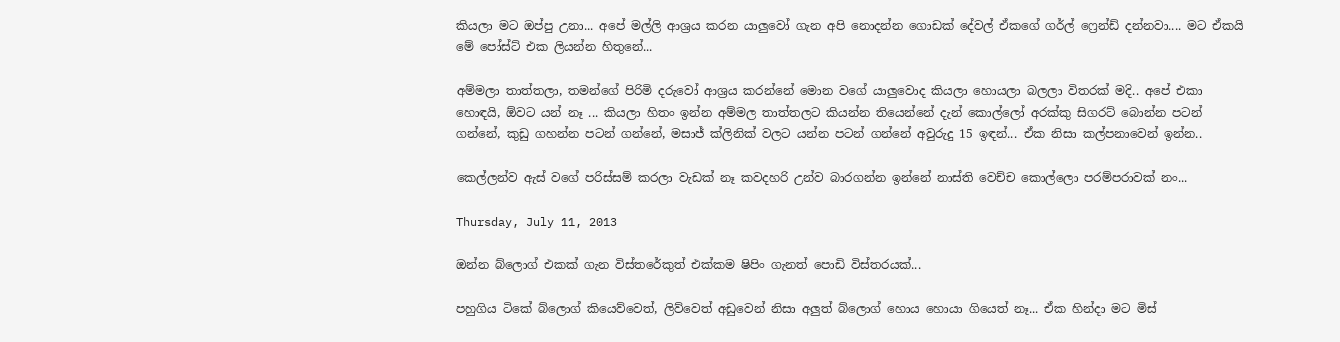කියලා මට ඔප්පු උනා... අපේ මල්ලි ආශ්‍රය කරන යාලුවෝ ගැන අපි නොදන්න ගොඩක් දේවල් ඒකගේ ගර්ල් ‌ෆ්‍රෙන්ඩ් දන්නවා.... මට ඒකයි මේ පෝස්ට් එක ලියන්න හිතුනේ...

අම්මලා තාත්තලා, තමන්ගේ පිරිමි දරුවෝ ආශ්‍රය කරන්නේ මොන වගේ යාලුවොද කියලා හොයලා බලලා විතරක් මදි.. අපේ එකා හොඳයි, ඕවට යන් නෑ ... කියලා හිතං ඉන්න අම්මල තාත්තලට කියන්න තියෙන්නේ දැන් කොල්ලෝ අරක්කු සිගරට් බොන්න පටන් ගන්නේ, කුඩු ගහන්න පටන් ගන්නේ, මසාජ් ක්ලිනික් වලට යන්න පටන් ගන්නේ අවුරුදු 15 ඉඳන්... ඒක නිසා කල්පනාවෙන් ඉන්න..

කෙල්ලන්ව ඇස් වගේ පරිස්සම් කරලා වැඩක් නෑ කවදහරි උන්ව බාරගන්න ඉන්නේ නාස්ති වෙච්ච කොල්ලො පරම්පරාවක් නං...

Thursday, July 11, 2013

ඔන්න බ්ලොග් එකක් ගැන විස්තරේකුත් එක්කම ෂිපිං ගැනත් පොඩි විස්තරයක්...

පහුගිය ටිකේ බ්ලොග් කියෙව්වෙත්, ලිව්වෙත් අඩුවෙන් නිසා අලුත් බ්ලොග් හොය හොයා ගියෙත් නෑ... ඒක හින්දා මට මිස්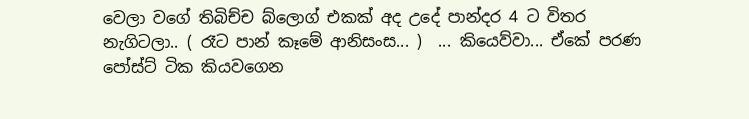වෙලා වගේ තිබිච්ච බ්ලොග් එකක් අද උදේ පාන්දර 4 ට විතර නැගිටලා.. ( රෑට පාන් කෑමේ ආනිසංස... )  ... කියෙව්වා... ඒකේ පරණ පෝස්ට් ටික කියවගෙන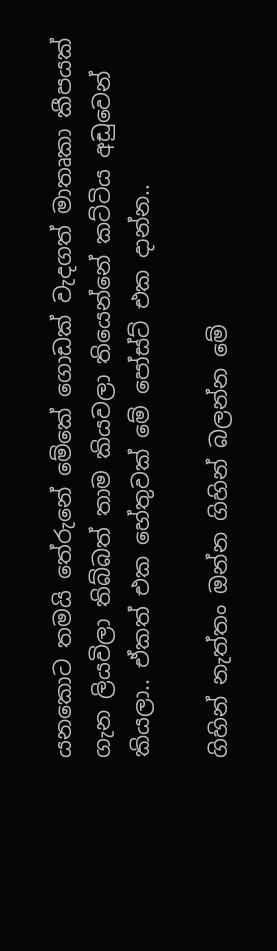යනකොට තමයි තේරුනේ මේකේ ගොඩක් වැදගත් මාතෘකා කීපයක් ගැන ලියවිලා තිබ්බත් තාම කියවලා තියෙන්නේ කට්ටිය අඩුවෙන් කියලා.. ඒකත් එක හේතුවක් මේ පෝස්ට් එක දාන්න..

ගිහින් නැත්තං ඔන්න ගිහින් බලන්න මේ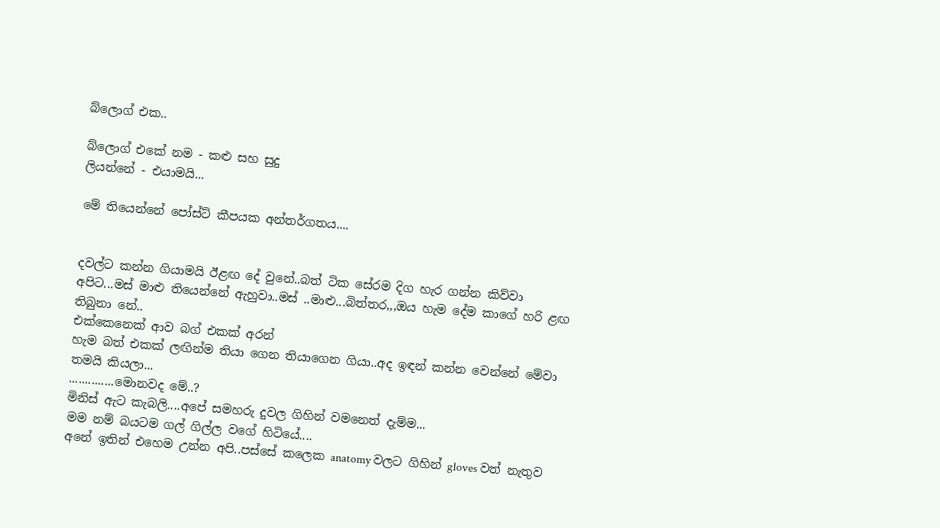බ්ලොග් එක..

බ්ලොග් එකේ නම - කළු සහ සුදු
ලියන්නේ - එයාමයි...

මේ තියෙන්නේ පෝස්ට් කීපයක අන්තර්ගතය....


දවල්ට කන්න ගියාමයි ඊළඟ දේ වුනේ..බත් ටික සේරම දිග හැර ගන්න කිව්වා අපිට...මස් මාළු තියෙන්නේ ඇහුවා..මස් ..මාළු...බිත්තර,,,ඔය හැම දේම කාගේ හරි ළඟ තිබුනා නේ..
එක්කෙනෙක් ආව බග් එකක් අරන්
හැම බත් එකක් ලඟින්ම තියා ගෙන තියාගෙන ගියා..අද ඉඳන් කන්න වෙන්නේ මේවා තමයි කියලා...
..............මොනවද මේ..?
මිනිස් ඇට කැබලි....අපේ සමහරු දුවල ගිහින් වමනෙත් දැම්ම...
මම නම් බයටම ගල් ගිල්ල වගේ හිටියේ....
අනේ ඉතින් එහෙම උන්න අපි..පස්සේ කලෙක anatomy වලට ගිහින් gloves වත් නැතුව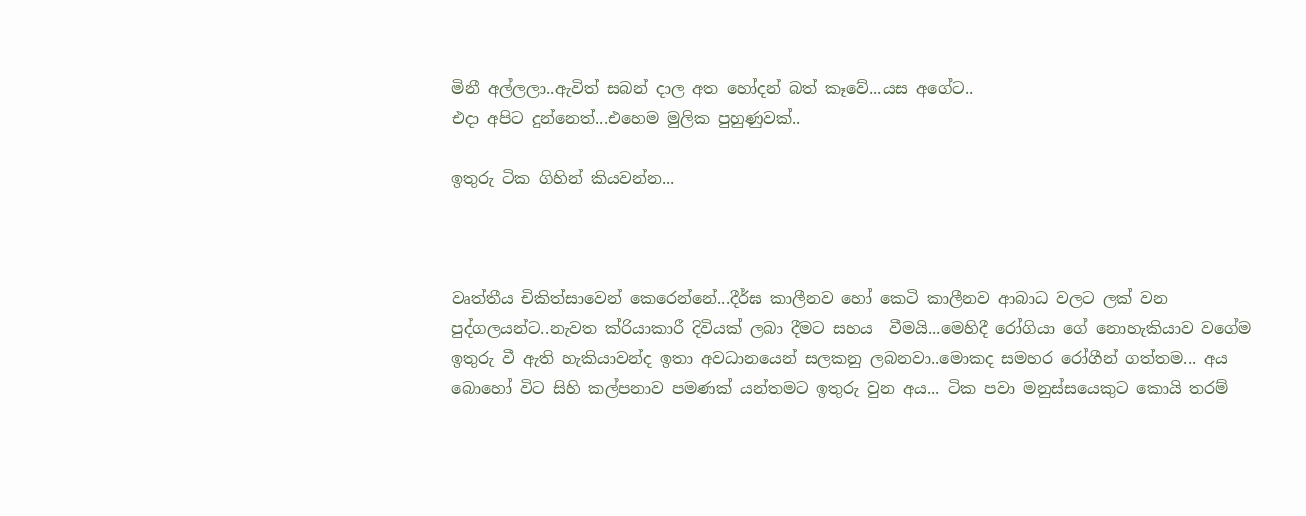මිනී අල්ලලා..ඇවිත් සබන් දාල අත හෝදන් බත් කෑවේ...යස අගේට..
එදා අපිට දුන්නෙත්...එහෙම මුලික පුහුණුවක්..

ඉතුරු ටික ගිහින් කියවන්න...



වෘත්තීය චිකිත්සාවෙන් කෙරෙන්නේ...දීර්ඝ කාලීනව හෝ කෙටි කාලීනව ආබාධ වලට ලක් වන පුද්ගලයන්ට..නැවත ක්රියාකාරී දිවියක් ලබා දීමට සහය  වීමයි...මෙහිදී රෝගියා ගේ නොහැකියාව වගේම ඉතුරු වී ඇති හැකියාවන්ද ඉතා අවධානයෙන් සලකනු ලබනවා..මොකද සමහර රෝගීන් ගත්තම... අය බොහෝ විට සිහි කල්පනාව පමණක් යන්තමට ඉතුරු වුන අය... ටික පවා මනුස්සයෙකුට කොයි තරම්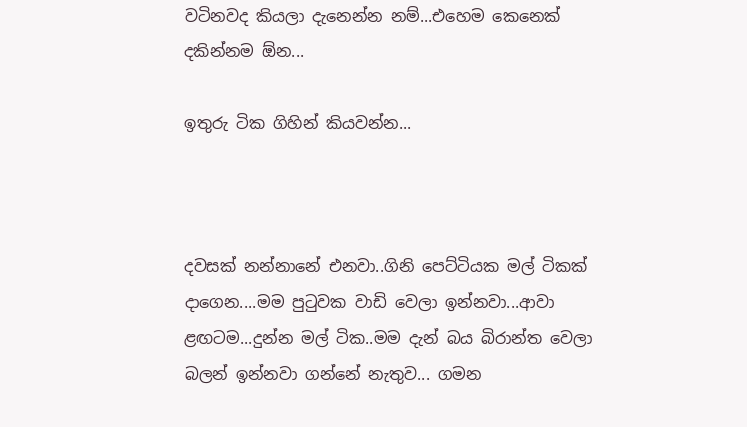වටිනවද කියලා දැනෙන්න නම්...එහෙම කෙනෙක් දකින්නම ඕන...

ඉතුරු ටික ගිහින් කියවන්න...



දවසක් නන්නානේ එනවා..ගිනි පෙට්ටියක මල් ටිකක් දාගෙන....මම පුටුවක වාඩි වෙලා ඉන්නවා...ආවා ළඟටම...දුන්න මල් ටික..මම දැන් බය බිරාන්ත වෙලා බලන් ඉන්නවා ගන්නේ නැතුව... ගමන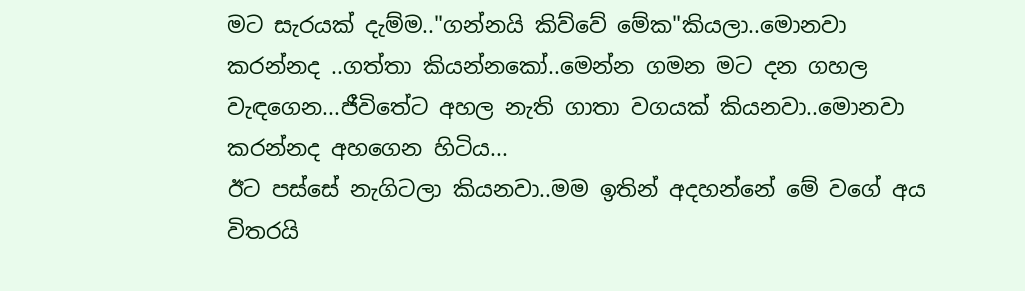මට සැරයක් දැම්ම.."ගන්නයි කිව්වේ මේක"කියලා..මොනවා කරන්නද ..ගත්තා කියන්නකෝ..මෙන්න ගමන මට දන ගහල වැඳගෙන...ජීවිතේට අහල නැති ගාතා වගයක් කියනවා..මොනවා කරන්නද අහගෙන හිටිය...
ඊට පස්සේ නැගිටලා කියනවා..මම ඉතින් අදහන්නේ මේ වගේ අය විතරයි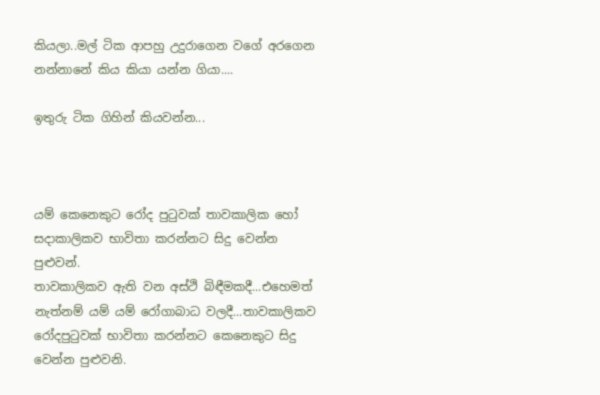කියලා..මල් ටික ආපහු උදුරාගෙන වගේ අරගෙන නන්නානේ කිය කියා යන්න ගියා....

ඉතුරු ටික ගිහින් කියවන්න...



යම් කෙනෙකුට රෝද පුටුවක් තාවකාලික හෝ සදාකාලිකව භාවිතා කරන්නට සිදු වෙන්න පුළුවන්.
තාවකාලිකව ඇති වන අස්ථි බිඳීමකදී...එහෙමත් නැත්නම් යම් යම් රෝගාබාධ වලදී...තාවකාලිකව රෝදපුටුවක් භාවිතා කරන්නට කෙනෙකුට සිදු වෙන්න පුළුවනි.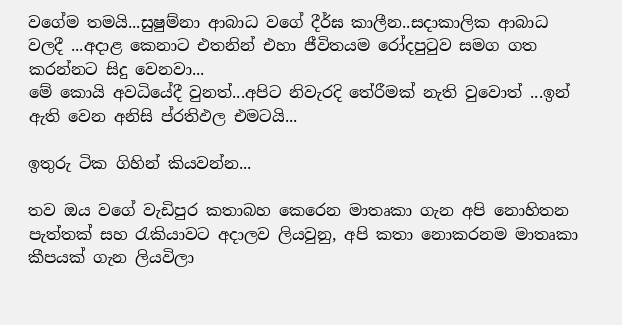වගේම තමයි...සුෂුම්නා ආබාධ වගේ දීර්ඝ කාලීන..සදාකාලික ආබාධ වලදී ...අදාළ කෙනාට එතනින් එහා ජීවිතයම රෝදපුටුව සමග ගත කරන්නට සිදු වෙනවා...
මේ කොයි අවධියේදී වුනත්...අපිට නිවැරදි තේරීමක් නැති වුවොත් ...ඉන් ඇති වෙන අනිසි ප්රතිඵල එමටයි...

ඉතුරු ටික ගිහින් කියවන්න...

තව ඔය වගේ වැඩිපුර කතාබහ කෙරෙන මාතෘකා ගැන අපි නොහිතන පැත්තක් සහ රැකියාවට අදාලව ලියවුනු, අපි කතා නොකරනම මාතෘකා කීපයක් ගැන ලියවිලා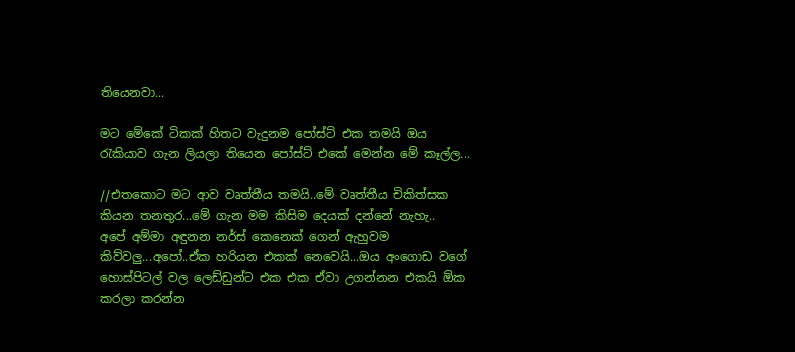තියෙනවා...

මට මේකේ ටිකක් හිතට වැදුනම පෝස්ට් එක තමයි ඔය රැකියාව ගැන ලියලා තියෙන පෝස්ට් එකේ මෙන්න මේ කෑල්ල...

//එතකොට මට ආව වෘත්තීය තමයි..මේ වෘත්තීය චිකිත්සක කියන තනතුර...මේ ගැන මම කිසිම දෙයක් දන්නේ නැහැ..
අපේ අම්මා අඳුනන නර්ස් කෙනෙක් ගෙන් ඇහුවම කිව්වලු...අපෝ..ඒක හරියන එකක් නෙවෙයි...ඔය අංගොඩ වගේ හොස්පිටල් වල ලෙඩ්ඩුන්ට එක එක ඒවා උගන්නන එකයි ඕක කරලා කරන්න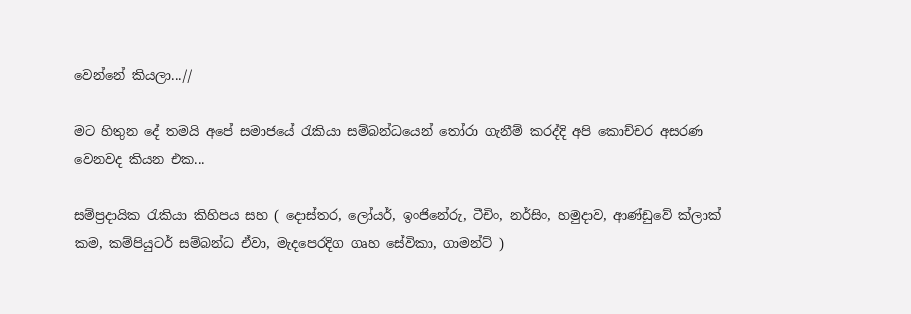වෙන්නේ කියලා...//

මට හිතුන දේ තමයි අපේ සමාජයේ රැකියා සම්බන්ධයෙන් තෝරා ගැනීම් කරද්දි අපි කොච්චර අසරණ වෙනවද කියන එක...

සම්ප්‍රදායික රැකියා කිහිපය සහ ( දොස්තර, ලෝයර්, ඉංජිනේරු, ටීචිං, නර්සිං, හමුදාව, ආණ්ඩුවේ ක්ලාක් කම, කම්පියුටර් සම්බන්ධ ඒවා, මැදපෙරදිග ගෘහ ‌සේවිකා, ගාමන්ට් )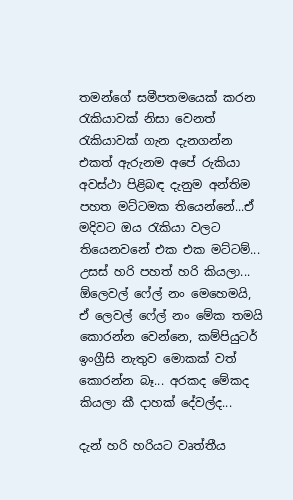තමන්ගේ සමීපතමයෙක් කරන රැකියාවක් නිසා වෙනත් රැකියාවක් ගැන දැනගන්න එකත් ඇරුනම අපේ රුකියා අවස්ථා පිළිබඳ දැනුම අන්තිම පහත මට්ටමක තියෙන්නේ...ඒ මදිවට ඔය රැකියා වලට තියෙනවනේ එක එක මට්ටම්... උසස් හරි පහත් හරි කියලා... ඕලෙවල් ෆේල් නං මෙහෙමයි, ඒ ලෙවල් ෆේල් නං මේක තමයි කොරන්න වෙන්නෙ, කම්පියුටර් ඉංග්‍රීසි නැතුව මොකක් වත් කොරන්න බෑ... අරකද මේකද කියලා කී දාහක් දේවල්ද...

දැන් හරි හරියට වෘත්තීය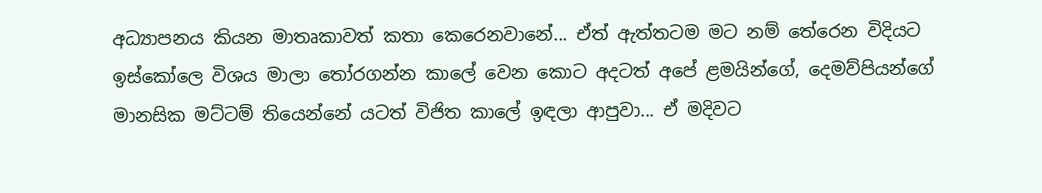අධ්‍යාපනය කියන මාතෘකාවත් කතා කෙරෙනවානේ... ඒත් ඇත්තටම මට නම් තේරෙන විදියට ඉස්කෝලෙ විශය මාලා තෝරගන්න කාලේ වෙන කොට අදටත් අපේ ළමයින්ගේ, දෙමව්පියන්ගේ මානසික මට්ටම් තියෙන්නේ යටත් විජිත කාලේ ඉඳලා ආපුවා... ඒ මදිවට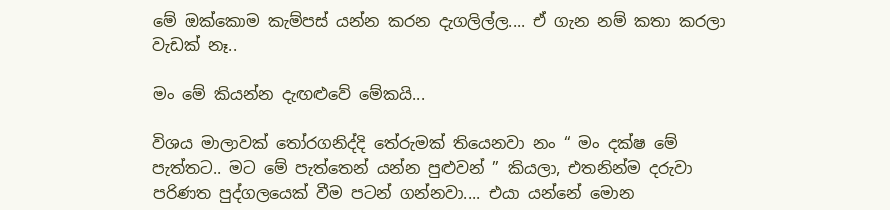මේ ඔක්කොම කැම්පස් යන්න කරන දැගලිල්ල.... ඒ ගැන නම් කතා කරලා වැඩක් නෑ..

මං මේ කියන්න දැඟළුවේ මේකයි...

විශය මාලාවක් තෝරගනිද්දි තේරුමක් තියෙනවා නං “ මං දක්ෂ මේ පැත්තට.. මට මේ පැත්තෙන් යන්න පුළුවන් ” කියලා, එතනින්ම දරුවා පරිණත පුද්ගලයෙක් වීම පටන් ගන්නවා.... එයා යන්නේ මොන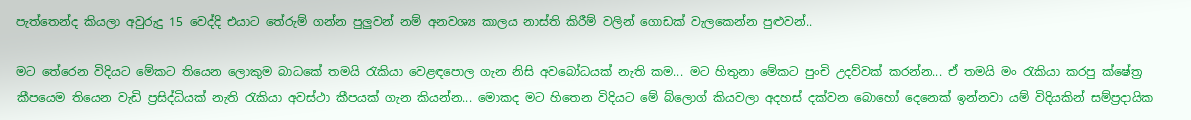පැත්තෙන්ද කියලා අවුරුදු 15 වෙද්දි එයාට තේරුම් ගන්න පුලුවන් නම් අනවශ්‍ය කාලය නාස්ති කිරීම් වලින් ගොඩක් වැලකෙන්න පුළුවන්..

මට තේරෙන විදියට මේකට තියෙන ලොකුම බාධකේ තමයි රැකියා වෙළඳපොල ගැන නිසි අවබෝධයක් නැති කම... මට හිතුනා මේකට පුංචි උදව්වක් කරන්න... ඒ තමයි මං රැකියා කරපු ක්ෂේත්‍ර කීපයෙම තියෙන වැඩි ප්‍රසිද්ධියක් නැති රැකියා අවස්ථා කීපයක් ගැන කියන්න... මොකද මට හිතෙන විදියට මේ බ්ලොග් කියවලා අදහස් දක්වන බොහෝ දෙනෙක් ඉන්නවා යම් විදියකින් සම්ප්‍රදායික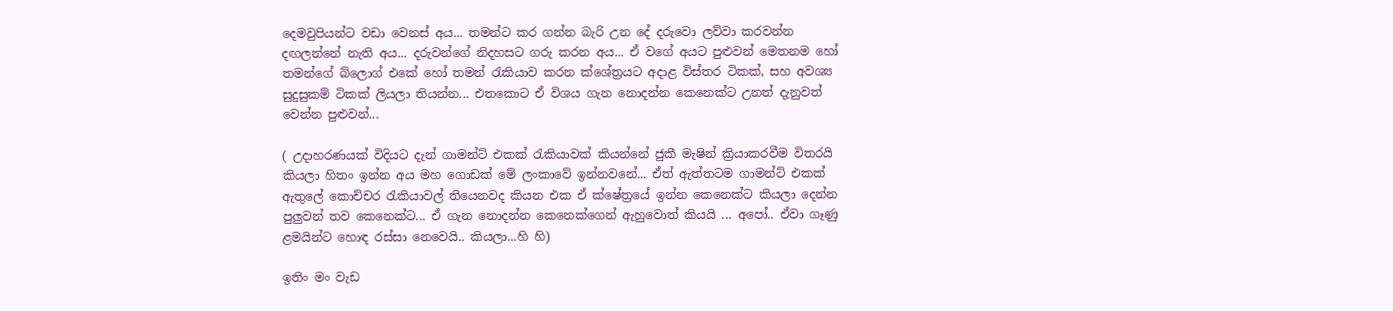දෙමවුපියන්ට වඩා වෙනස් අය... තමන්ට කර ගන්න බැරි උන දේ දරුවො ලව්වා කරවන්න දඟලන්නේ නැති අය... දරුවන්ගේ නිදහසට ගරු කරන අය... ඒ වගේ අයට පුළුවන් මෙතනම හෝ තමන්ගේ බ්ලොග් එකේ හෝ තමන් රැකියාව කරන ක්ශේත්‍රයට අදාළ විස්තර ටිකක්, සහ අවශ්‍ය සුදුසුකම් ටිකක් ලියලා තියන්න... එතකොට ඒ විශය ගැන නොදන්න කෙනෙක්ට උනත් දැනුවත් වෙන්න පුළුවන්...

( උදාහරණයක් විදියට දැන් ගාමන්ට් එකක් රැකියාවක් කියන්නේ ජුකී මැෂින් ක්‍රියාකරවීම විතරයි කියලා හිතං ඉන්න අය මහ ගොඩක් මේ ලංකාවේ ඉන්නවනේ... ඒත් ඇත්තටම ගාමන්ට් එකක් ඇතුලේ කොච්චර රැකියාවල් තියෙනවද කියන එක ඒ ක්ෂේත්‍රයේ ඉන්න කෙනෙක්ට කියලා දෙන්න පුලුවන් තව කෙනෙක්ට... ඒ ගැන නොදන්න කෙනෙක්ගෙන් ඇහුවොත් කියයි ... අපෝ.. ඒවා ගෑණු ළමයින්ට හොඳ රස්සා නෙවෙයි.. කියලා...හි හි)

ඉතිං මං වැඩ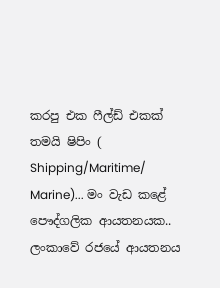කරපු එක ෆීල්ඩ් එකක් තමයි ෂිපිං ( Shipping/Maritime/ Marine)... මං වැඩ කළේ පෞද්ගලික ආයතනයක.. ලංකාවේ රජයේ ආයතනය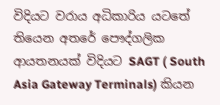විදියට වරාය අධිකාරිය යටතේ තියෙන අතරේ පෞද්ගලික ආයතනයක් විදියට SAGT ( South Asia Gateway Terminals) කියන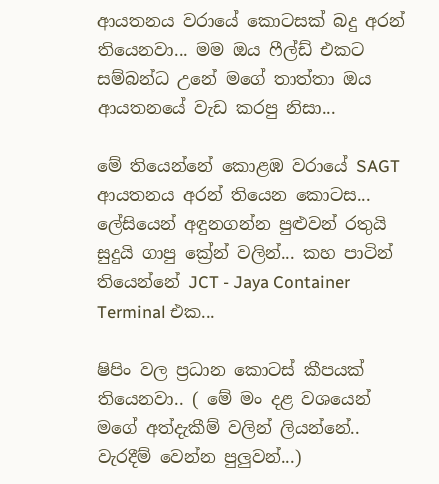ආයතනය වරායේ කොටසක් බදු අරන් තියෙනවා... මම ඔය ෆීල්ඩ් එකට සම්බන්ධ උනේ මගේ තාත්තා ඔය ආයතනයේ වැඩ කරපු නිසා...

මේ තියෙන්නේ කොළඹ වරායේ SAGT ආයතනය අරන් තියෙන කොටස... ලේසියෙන් අඳුනගන්න පුළුවන් රතුයි සුදුයි ගාපු ක්‍රේන් වලින්... කහ පාටින් තියෙන්නේ JCT - Jaya Container Terminal එක...

ෂිපිං වල ප්‍රධාන කොටස් කීපයක් තියෙනවා.. ( මේ මං දළ වශයෙන් මගේ අත්දැකීම් වලින් ලියන්නේ.. වැරදීම් වෙන්න පුලුවන්...)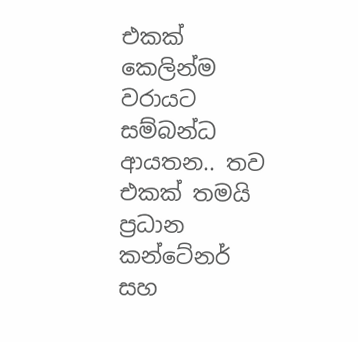එකක් කෙලින්ම වරායට සම්බන්ධ ආයතන.. තව එකක් තමයි ප්‍රධාන කන්ටේනර් සහ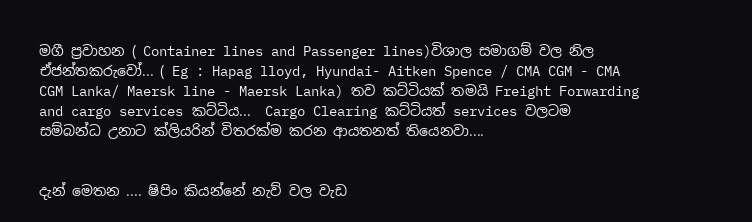මගී ප්‍රවාහන ( Container lines and Passenger lines)විශාල සමාගම් වල නිල ඒජන්තකරුවෝ... ( Eg : Hapag lloyd, Hyundai- Aitken Spence / CMA CGM - CMA CGM Lanka/ Maersk line - Maersk Lanka) තව කට්ටියක් තමයි Freight Forwarding and cargo services කට්ටිය...  Cargo Clearing කට්ටියත් services වලටම සම්බන්ධ උනාට ක්ලියරින් විතරක්ම කරන ආයතනත් තියෙනවා....


දැන් මෙතන .... ෂිපිං කියන්නේ නැව් වල වැඩ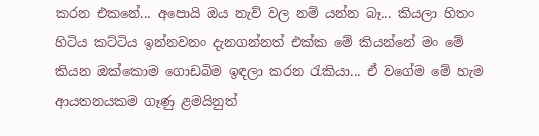කරන එකනේ... අපොයි ඔය නැව් වල නම් යන්න බෑ... කියලා හිතං හිටිය කට්ටිය ඉන්නවනං දැනගන්නත් එක්ක මේ කියන්නේ මං මේ කියන ඔක්කොම ගොඩබිම ඉඳලා කරන රැකියා... ඒ වගේම මේ හැම ආයතනයකම ගෑණු ළමයිනුත්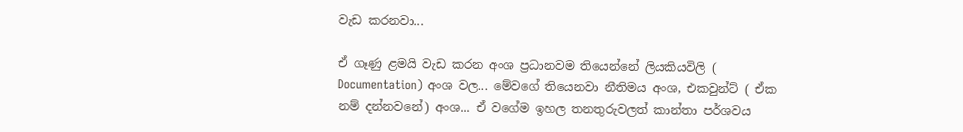වැඩ කරනවා...

ඒ ගෑණු ළමයි වැඩ කරන අංශ ප්‍රධානවම තියෙන්නේ ලියකියවිලි ( Documentation) අංශ වල... මේවගේ තියෙනවා නීතිමය අංශ, එකවුන්ට් ( ඒක නම් දන්නවනේ) අංශ... ඒ වගේම ඉහල තනතුරුවලත් කාන්තා පර්ශවය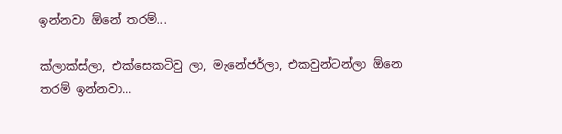ඉන්නවා ඕනේ තරම්...

ක්ලාක්ස්ලා, එක්සෙකටිවු ලා, මැනේජර්ලා, එකවුන්ටන්ලා ඕනෙ තරම් ඉන්නවා...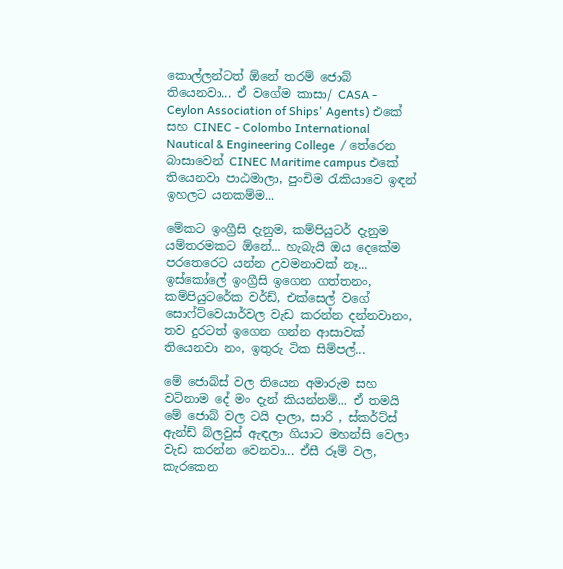කොල්ලන්ටත් ඕනේ තරම් ජොබ් තියෙනවා... ඒ වගේම කාසා/ CASA - Ceylon Association of Ships' Agents) එකේ සහ CINEC - Colombo International Nautical & Engineering College  / තේරෙන බාසාවෙන් CINEC Maritime campus එකේ තියෙනවා පාඨමාලා, පුංචිම රැකියාවෙ ඉඳන් ඉහලට යනකම්ම...

මේකට ඉංග්‍රීසි දැනුම, කම්පියුටර් දැනුම යම්තරමකට ඕනේ... හැබැයි ඔය දෙකේම පරතෙරෙට යන්න උවමනාවක් නෑ... ඉස්කෝලේ ඉංග්‍රීසි ඉගෙන ගත්තනං, කම්පියුටරේක වර්ඩ්, එක්සෙල් වගේ සොෆ්ට්වෙයාර්වල වැඩ කරන්න දන්නවානං, තව දුරටත් ඉගෙන ගන්න ආසාවක් තියෙනවා නං, ඉතුරු ටික සිම්පල්...

මේ ජොබ්ස් වල තියෙන අමාරුම සහ වටිනාම දේ මං දැන් කියන්නම්... ඒ තමයි මේ ජොබ් වල ටයි දාලා, සාරි , ස්කර්ට්ස් ඇන්ඩ් බ්ලවුස් ඇඳලා ගියාට මහන්සි වෙලා වැඩ කරන්න වෙනවා... ඒසී රූම් වල, කැරකෙන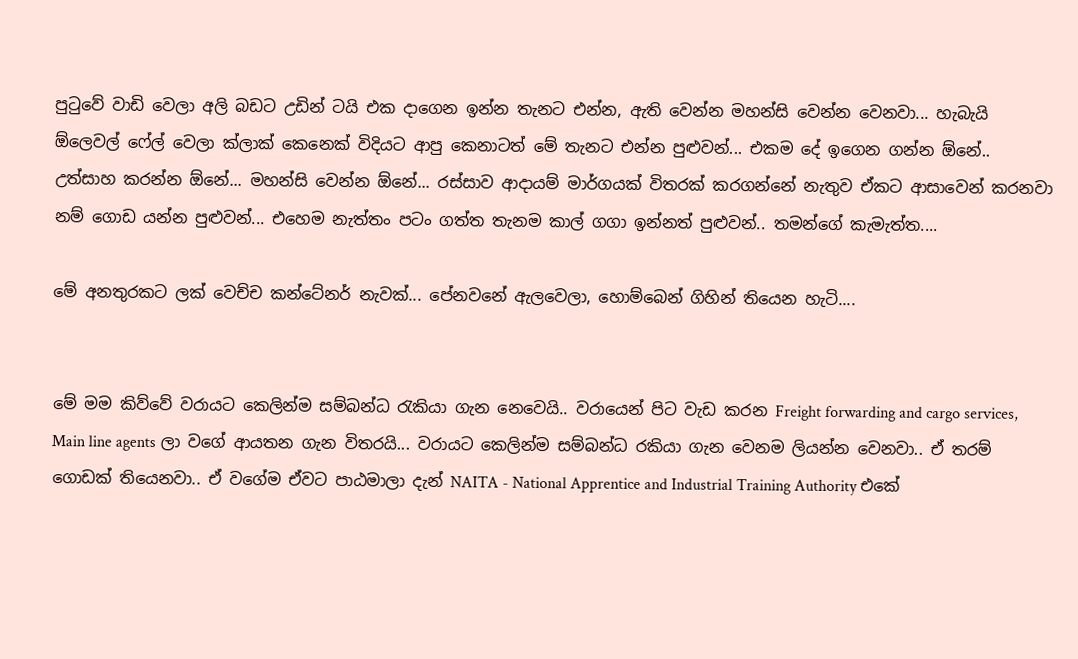පුටුවේ වාඩි වෙලා අලි බඩට උඩින් ටයි එක දාගෙන ඉන්න තැනට එන්න, ඇති වෙන්න මහන්සි වෙන්න වෙනවා... හැබැයි ඕලෙවල් ෆේල් වෙලා ක්ලාක් කෙනෙක් විදියට ආපු කෙනාටත් මේ තැනට එන්න පුළුවන්... එකම දේ ඉගෙන ගන්න ඕනේ.. උත්සාහ කරන්න ඕනේ... මහන්සි වෙන්න ඕනේ... රස්සාව ආදායම් මාර්ගයක් විතරක් කරගන්නේ නැතුව ඒකට ආසාවෙන් කරනවා නම් ගොඩ යන්න පුළුවන්... එහෙම නැත්තං පටං ගත්ත තැනම කාල් ගගා ඉන්නත් පුළුවන්.. තමන්ගේ කැමැත්ත....

මේ අනතුරකට ලක් වෙච්ච කන්ටේනර් නැවක්... පේනවනේ ඇලවෙලා, හොම්බෙන් ගිහින් තියෙන හැටි....


මේ මම කිව්වේ වරායට කෙලින්ම සම්බන්ධ රැකියා ගැන නෙවෙයි.. වරායෙන් පිට වැඩ කරන Freight forwarding and cargo services, Main line agents ලා වගේ ආයතන ගැන විතරයි... වරායට කෙලින්ම සම්බන්ධ රකියා ගැන වෙනම ලියන්න වෙනවා.. ඒ තරම් ගොඩක් තියෙනවා.. ඒ වගේම ඒවට පාඨමාලා දැන් NAITA - National Apprentice and Industrial Training Authority එකේ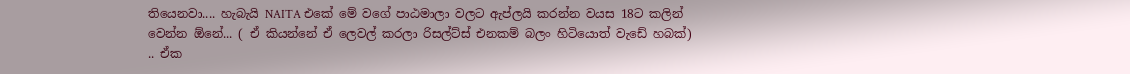තියෙනවා.... හැබැයි NAITA එකේ මේ වගේ පාඨමාලා වලට ඇප්ලයි කරන්න වයස 18ට කලින් වෙන්න ඕනේ... ( ඒ කියන්නේ ඒ ලෙවල් කරලා රිසල්ට්ස් එනකම් බලං හිටියොත් වැඩේ හබක්) .. ඒක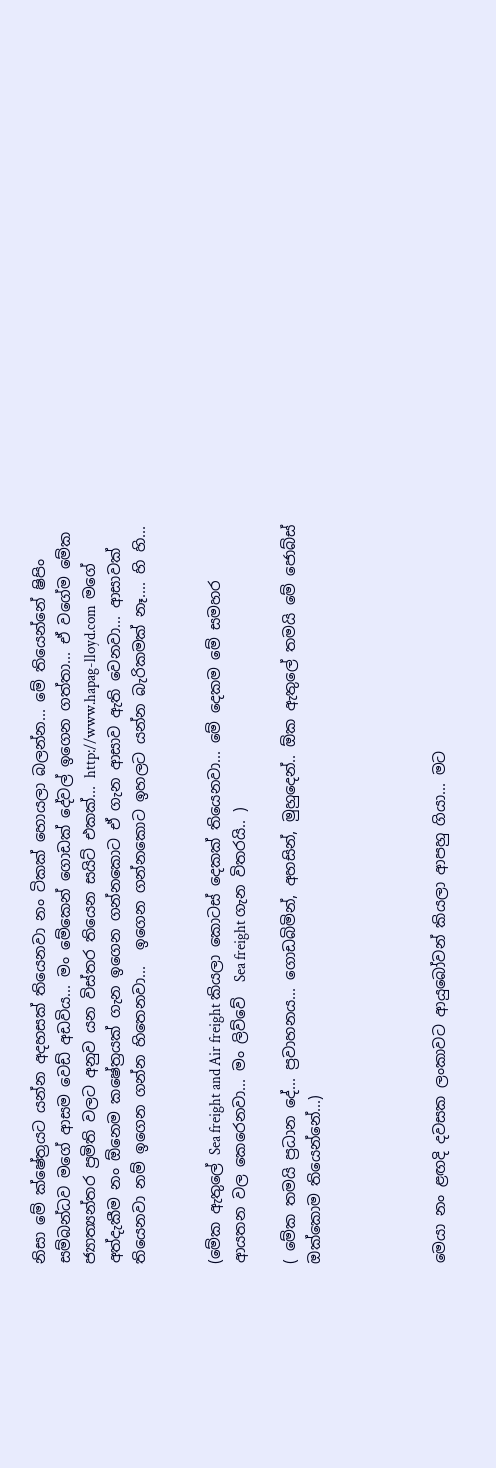නිසා මේ ක්ෂේත්‍රයට යන්න අදහසක් තියෙනවා නං ටිකක් හොයලා බලන්න... මේ තියෙන්නේ ෂිපිං සම්බන්ධව මගේ ආසම වෙඩ් අඩවිය... මං මේකෙන් ගොඩක් දේවල් ඉගෙන ගත්තා... ඒ වගේම මේක ජ්‍යාත්‍යන්තර ප්‍රමිති වලට අනුව යන විස්තර තියෙන සයිට් එකක්... http://www.hapag-lloyd.com  මගේ අත්දැකීම නං ඕනෙම කෂේත්‍රයක් ගැන ඉගෙන ගන්නකොට ඒ ගැන ආසාව ඇති වෙනවා... ආසාවක් තියෙනවා නම් ඉගෙන ගන්න හිතෙනවා...  ඉගෙන ගන්නකොට ඉහලට යන්න බැරිකමක් නෑ.... හි හි...


(මේක ඇතුලේ Sea freight and Air freight කියලා කොටස් දෙකක් තියෙනවා... මේ දෙකම මේ සමහර ආයතන වල කෙරෙනවා... මං ලිව්වේ  Sea freight ගැන විතරයි.. )

( මේක තමයි ප්‍රධාන දේ... ප්‍රවාහනය... ගොඩබිමින්, අහසින්, මුහුදෙන්.. ඕක ඇතුලේ තමයි මේ ජොබ්ස් ඔක්කොම තියෙන්‌නේ...)




මෙයා නං ළඟදි දවසක ලංකාවට ආයුබෝවන් කියලා ආපහු ගියා... මට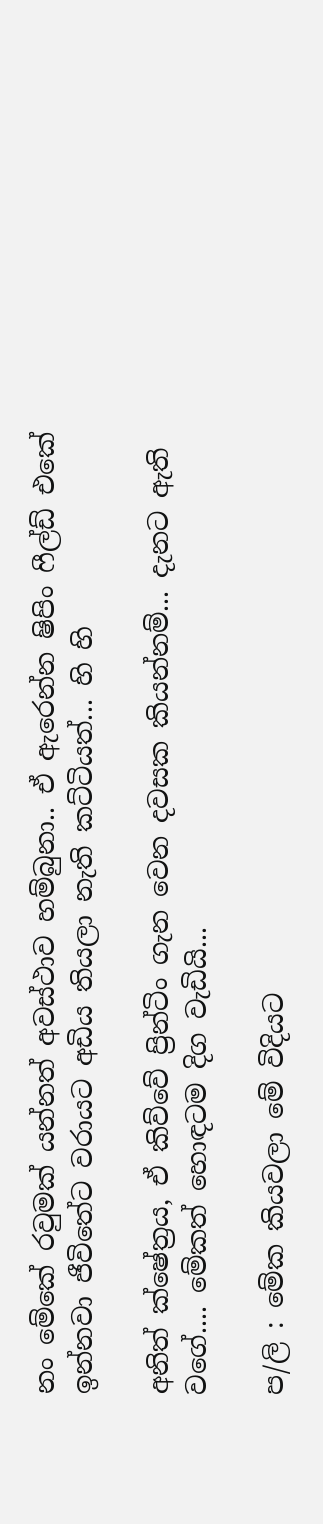නං මේකේ රවුමක් යන්නත් අවස්ථාව හම්බුනා.. ඒ ඇරෙන්න ෂිපිං ෆීල්ඩ් එකේ ඉන්නවා ජීවිතේට වරායට අඩිය තියලා නැති කට්ටියත්... හි හි

අනිත් ක්ෂේත්‍රය, ඒ කිව්වේ ප්‍රින්ටිං ගැන වෙන දවසක කියන්නම්... දැනට ඇති වගේ.... මේකත් හොඳටම දිග වැඩියි...

ප/ලි : මේක කියවලා මේ විදියට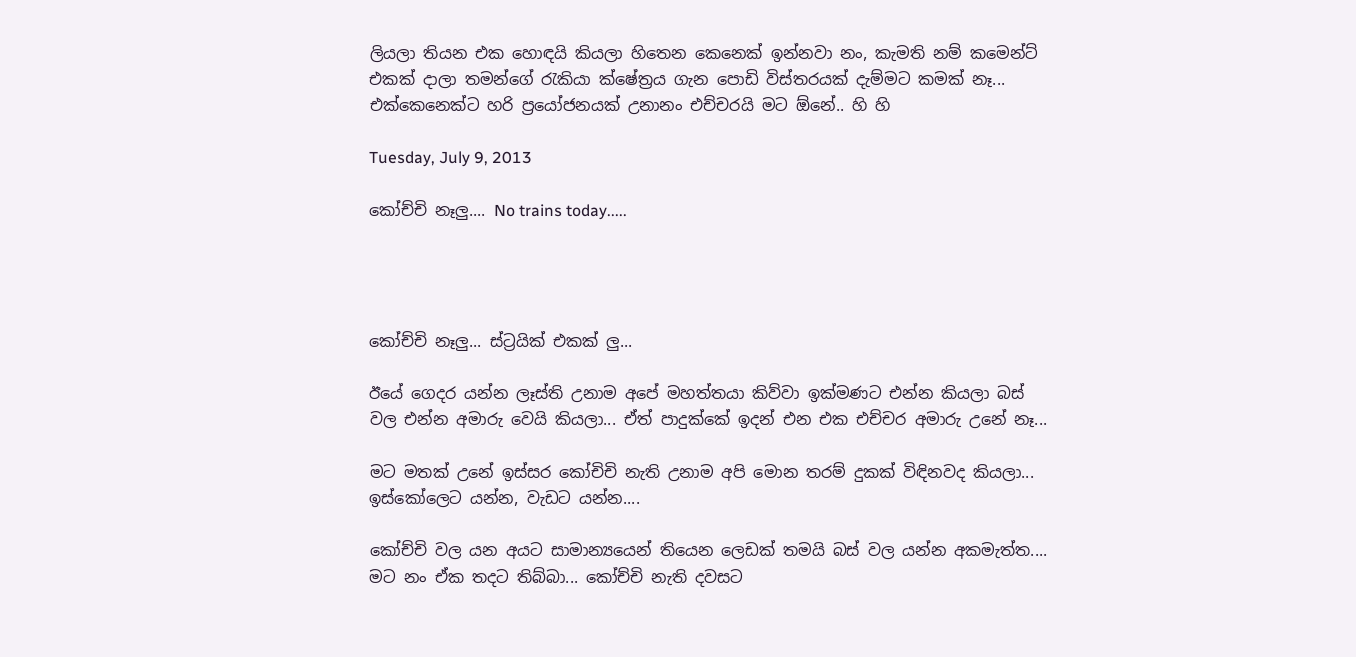ලියලා තියන එක හොඳයි කියලා හිතෙන කෙනෙක් ඉන්නවා නං, කැමති නම් කමෙන්ට් එකක් දාලා තමන්ගේ රැකියා ක්ෂේත්‍රය ගැන පොඩි විස්තරයක් දැම්මට කමක් නෑ... එක්කෙනෙක්ට හරි ප්‍රයෝජනයක් උනානං එච්චරයි මට ඕනේ.. හි හි

Tuesday, July 9, 2013

කෝච්චි නෑලු.... No trains today.....




කෝච්චි නෑලු... ස්ට්‍රයික් එකක් ලු...

ඊයේ ගෙදර යන්න ලෑස්ති උනාම අපේ මහත්තයා කිව්වා ඉක්මණට එන්න කියලා බස් වල එන්න අමාරු වෙයි කියලා... ඒත් පාදුක්කේ ඉදන් එන එක එච්චර අමාරු උනේ නෑ...

මට මතක් උනේ ඉස්සර කෝචිචි නැති උනාම අපි මොන තරම් දුකක් විඳිනවද කියලා... ඉස්කෝලෙට යන්න, වැඩට යන්න....

කෝච්චි වල යන අයට සාමාන්‍යයෙන් තියෙන ලෙඩක් තමයි බස් වල යන්න අකමැත්ත.... මට නං ඒක තදට තිබ්බා... කෝච්චි නැති දවසට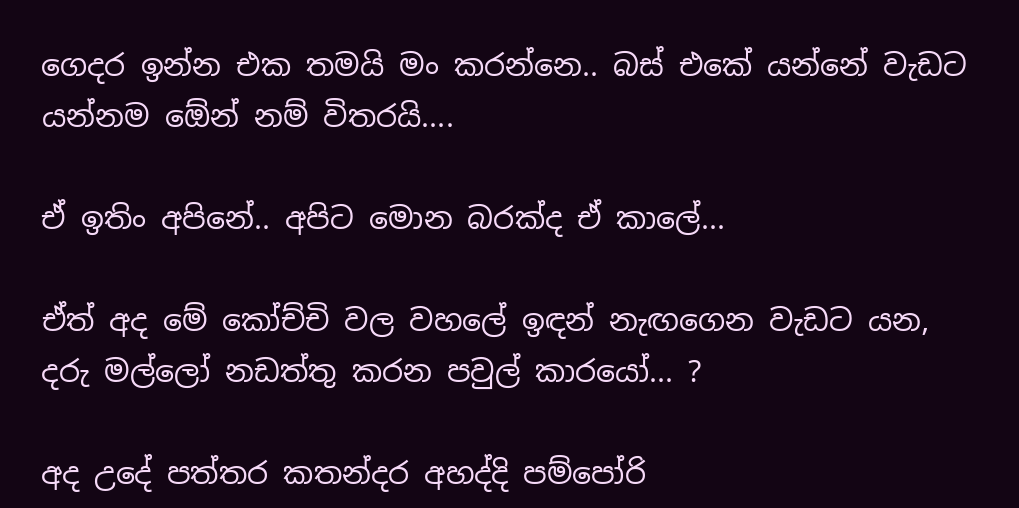ගෙදර ඉන්න එක තමයි මං කරන්නෙ.. බස්‌ එ‌කේ යන්‌නේ වැඩට යන්නම ඕ‌ෙන් නම් විතරයි....

ඒ ඉතිං අපිනේ.. අපිට මොන බරක්ද ඒ කාලේ...

ඒත් අද මේ කෝච්චි වල වහලේ ඉඳන් නැඟගෙන වැඩට යන, දරු මල්ලෝ නඩත්තු කරන පවුල් කාරයෝ... ?

අද උදේ පත්තර කතන්දර අහද්දි පම්පෝරි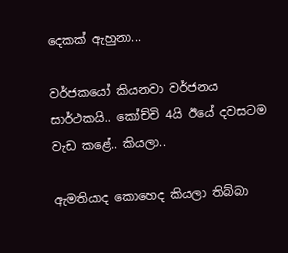දෙකක් ඇහුනා...

වර්ජකයෝ කියනවා වර්ජනය සාර්ථකයි.. කෝච්චි 4යි ඊයේ දවසටම වැඩ කළේ.. කියලා..

ඇමතියාද කොහෙද කියලා තිබ්බා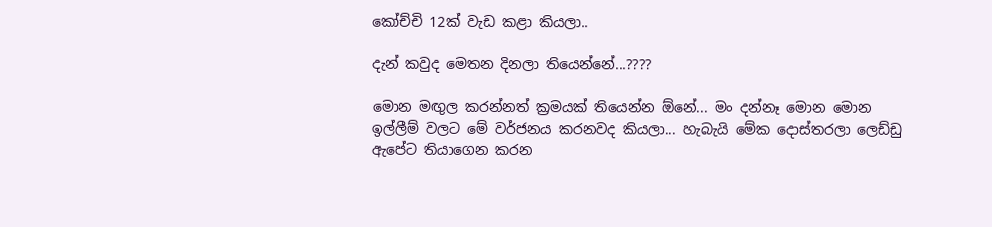කෝච්චි 12ක් වැඩ කළා කියලා..

දැන් කවුද මෙතන දිනලා තියෙන්නේ...????

මොන මඟුල කරන්නත් ක්‍රමයක් තියෙන්න ඕනේ... මං දන්නෑ මොන මොන ඉල්ලීම් වලට මේ වර්ජනය කරනවද කියලා... හැබැයි මේක දොස්තරලා ලෙඩ්ඩු ඇපේට තියාගෙන කරන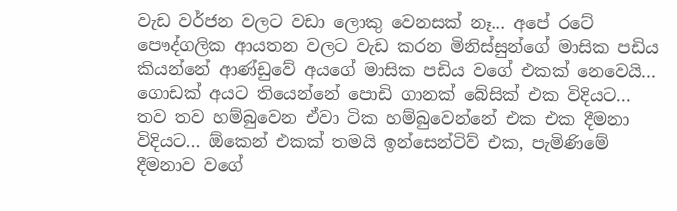වැඩ වර්ජන වලට වඩා ලොකු වෙනසක් නෑ... අපේ රටේ පෞද්ගලික ආයතන වලට වැඩ කරන මිනිස්සුන්ගේ මාසික පඩිය කියන්නේ ආණ්ඩුවේ අයගේ මාසික පඩිය වගේ එකක් නෙවෙයි... ගොඩක් අයට තියෙන්නේ පොඩි ගානක් බේසික් එක විදියට... තව තව හම්බුවෙන ඒවා ටික හම්බුවෙන්නේ එක එක දීමනා විදියට... ඕකෙන් එකක් තමයි ඉන්සෙන්ටිව් එක, පැමිණිමේ දීමනාව වගේ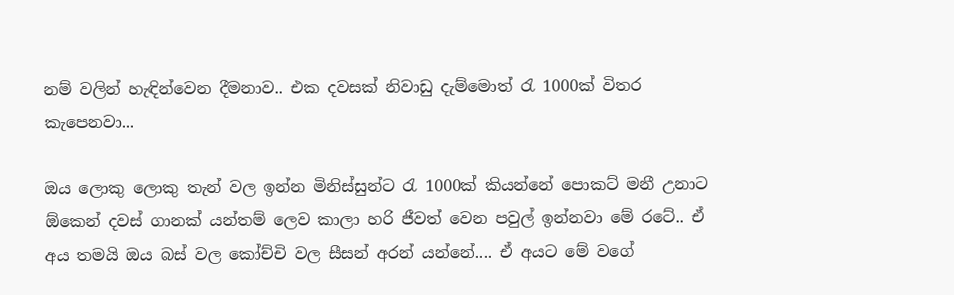නම් වලින් හැඳින්වෙන දීමනාව.. එක දවසක් නිවාඩු දැම්මොත් රැ 1000ක් විතර කැපෙනවා...

ඔය ලොකු ලොකු තැන් වල ඉන්න මිනිස්සුන්ට රැ 1000ක් කියන්නේ පොකට් මනී උනාට ඕකෙන් දවස් ගානක් යන්තම් ලෙව කාලා හරි ජීවත් වෙන පවුල් ඉන්නවා මේ රටේ.. ඒ අය තමයි ඔය බස් වල කෝච්චි වල සීසන් අරන් යන්නේ.... ඒ අයට මේ වගේ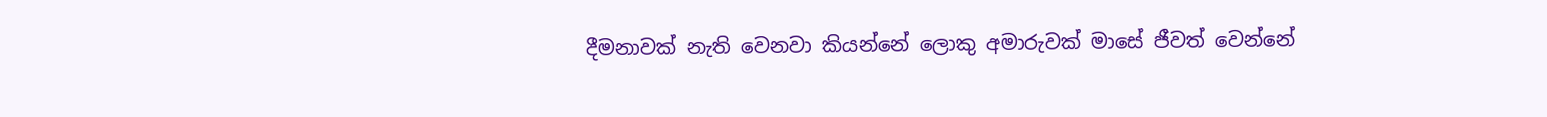දීමනාවක් නැති වෙනවා කියන්නේ ‌ලොකු අමාරුවක් මාසේ ජීවත් වෙන්නේ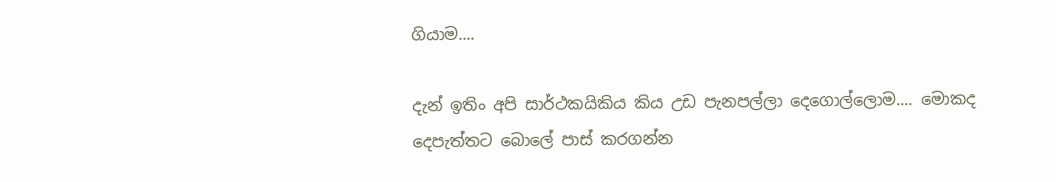ගියාම....

දැන් ඉතිං අපි සාර්ථකයිකිය කිය උඩ පැනපල්ලා දෙගොල්ලොම.... මොකද දෙපැත්තට බොලේ පාස් කරගන්න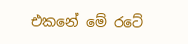එකනේ මේ රටේ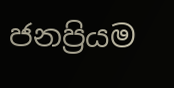ජනප්‍රියම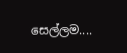සෙල්ලම....